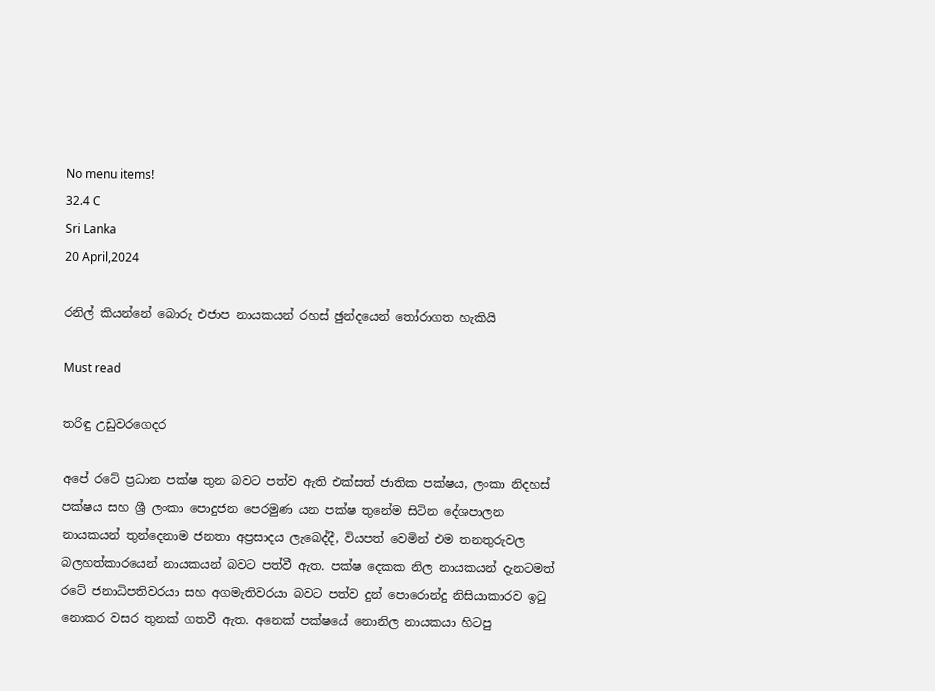No menu items!
32.4 C
Sri Lanka
20 April,2024

රනිල් කියන්නේ බොරු එජාප නායකයන් රහස් ඡුන්දයෙන් තෝරාගත හැකියි

Must read

තරිඳු උඩුවරගෙදර

අපේ රටේ ප්‍රධාන පක්ෂ තුන බවට පත්ව ඇති එක්සත් ජාතික පක්ෂය, ලංකා නිදහස් පක්ෂය සහ ශ්‍රී ලංකා පොදුජන පෙරමුණ යන පක්ෂ තුනේම සිටින දේශපාලන නායකයන් තුන්දෙනාම ජනතා අප්‍රසාදය ලැබෙද්දී, වියපත් වෙමින් එම තනතුරුවල බලහත්කාරයෙන් නායකයන් බවට පත්වී ඇත. පක්ෂ දෙකක නිල නායකයන් දැනටමත් රටේ ජනාධිපතිවරයා සහ අගමැතිවරයා බවට පත්ව දුන් පොරොන්දු නිසියාකාරව ඉටු නොකර වසර තුනක් ගතවී ඇත. අනෙක් පක්ෂයේ නොනිල නායකයා හිටපු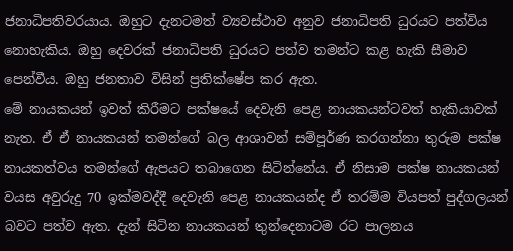ජනාධිපතිවරයාය. ඔහුට දැනටමත් ව්‍යවස්ථාව අනුව ජනාධිපති ධුරයට පත්විය නොහැකිය. ඔහු දෙවරක් ජනාධිපති ධුරයට පත්ව තමන්ට කළ හැකි සීමාව පෙන්වීය. ඔහු ජනතාව විසින් ප්‍රතික්ෂේප කර ඇත.
මේ නායකයන් ඉවත් කිරීමට පක්ෂයේ දෙවැනි පෙළ නායකයන්ටවත් හැකියාවක් නැත. ඒ ඒ නායකයන් තමන්ගේ බල ආශාවන් සම්පූර්ණ කරගන්නා තුරුම පක්ෂ නායකත්වය තමන්ගේ ඇපයට තබාගෙන සිටින්නේය. ඒ නිසාම පක්ෂ නායකයන් වයස අවුරුදු 70 ඉක්මවද්දී දෙවැනි පෙළ නායකයන්ද ඒ තරම්ම වියපත් පුද්ගලයන් බවට පත්ව ඇත. දැන් සිටින නායකයන් තුන්දෙනාටම රට පාලනය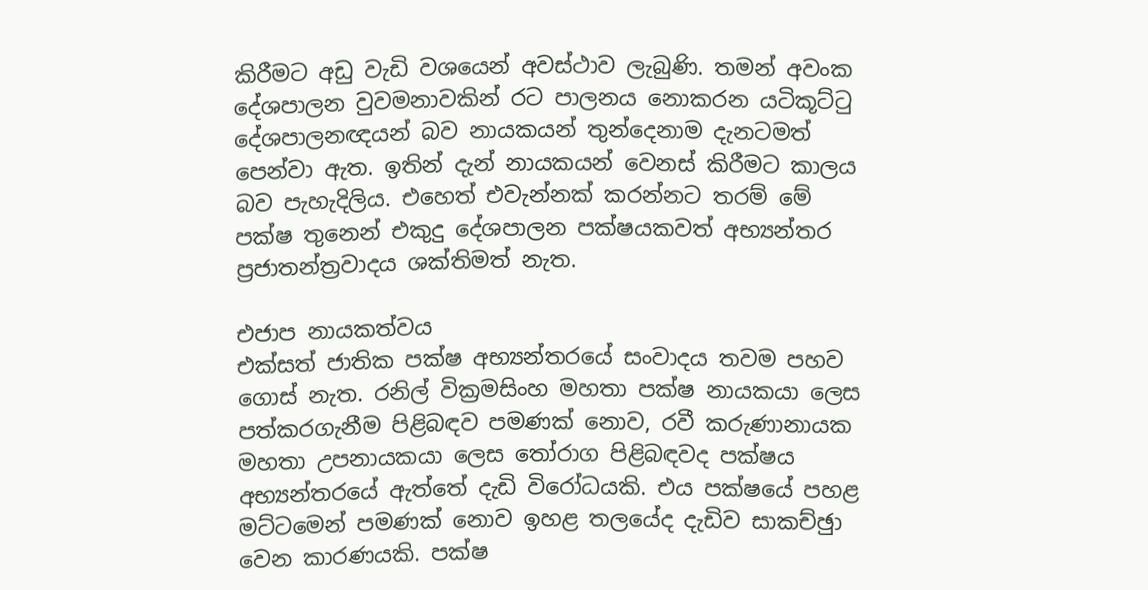කිරීමට අඩු වැඩි වශයෙන් අවස්ථාව ලැබුණි. තමන් අවංක දේශපාලන වුවමනාවකින් රට පාලනය නොකරන යටිකූට්ටු දේශපාලනඥයන් බව නායකයන් තුන්දෙනාම දැනටමත් පෙන්වා ඇත. ඉතින් දැන් නායකයන් වෙනස් කිරීමට කාලය බව පැහැදිලිය. එහෙත් එවැන්නක් කරන්නට තරම් මේ පක්ෂ තුනෙන් එකුදු දේශපාලන පක්ෂයකවත් අභ්‍යන්තර ප්‍රජාතන්ත්‍රවාදය ශක්තිමත් නැත.

එජාප නායකත්වය
එක්සත් ජාතික පක්ෂ අභ්‍යන්තරයේ සංවාදය තවම පහව ගොස් නැත. රනිල් වික්‍රමසිංහ මහතා පක්ෂ නායකයා ලෙස පත්කරගැනීම පිළිබඳව පමණක් නොව, රවී කරුණානායක මහතා උපනායකයා ලෙස තෝරාග පිළිබඳවද පක්ෂය අභ්‍යන්තරයේ ඇත්තේ දැඩි විරෝධයකි. එය පක්ෂයේ පහළ මට්ටමෙන් පමණක් නොව ඉහළ තලයේද දැඩිව සාකච්ඡුා වෙන කාරණයකි. පක්ෂ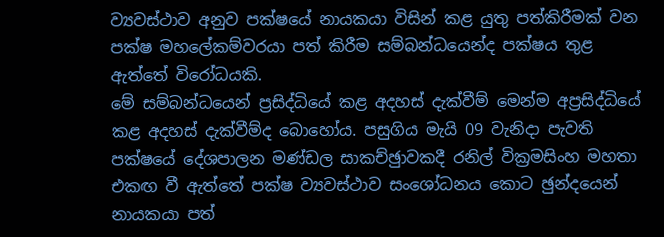ව්‍යවස්ථාව අනුව පක්ෂයේ නායකයා විසින් කළ යුතු පත්කිරීමක් වන පක්ෂ මහලේකම්වරයා පත් කිරීම සම්බන්ධයෙන්ද පක්ෂය තුළ ඇත්තේ විරෝධයකි.
මේ සම්බන්ධයෙන් ප්‍රසිද්ධියේ කළ අදහස් දැක්වීම් මෙන්ම අප්‍රසිද්ධියේ කළ අදහස් දැක්වීම්ද බොහෝය. පසුගිය මැයි 09 වැනිදා පැවති පක්ෂයේ දේශපාලන මණ්ඩල සාකච්ඡුාවකදී රනිල් වික්‍රමසිංහ මහතා එකඟ වී ඇත්තේ පක්ෂ ව්‍යවස්ථාව සංශෝධනය කොට ඡුන්දයෙන් නායකයා පත්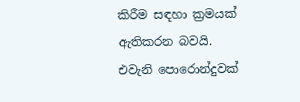කිරීම සඳහා ක්‍රමයක් ඇතිකරන බවයි. එවැනි පොරොන්දුවක්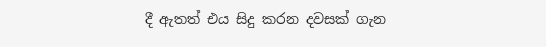දී ඇතත් එය සිදු කරන දවසක් ගැන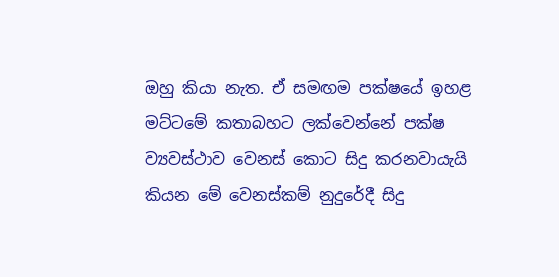ඔහු කියා නැත. ඒ සමඟම පක්ෂයේ ඉහළ මට්ටමේ කතාබහට ලක්වෙන්නේ පක්ෂ ව්‍යවස්ථාව වෙනස් කොට සිදු කරනවායැයි කියන මේ වෙනස්කම් නුදුරේදී සිදු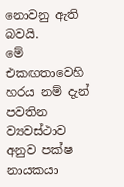නොවනු ඇති බවයි.
මේ එකඟතාවෙහි හරය නම් දැන් පවතින ව්‍යවස්ථාව අනුව පක්ෂ නායකයා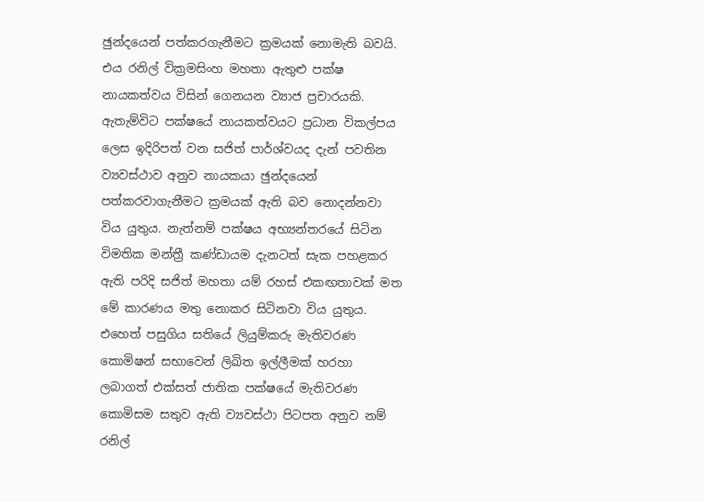ඡුන්දයෙන් පත්කරගැනීමට ක්‍රමයක් නොමැති බවයි. එය රනිල් වික්‍රමසිංහ මහතා ඇතුළු පක්ෂ නායකත්වය විසින් ගෙනයන ව්‍යාජ ප්‍රචාරයකි. ඇතැම්විට පක්ෂයේ නායකත්වයට ප්‍රධාන විකල්පය ලෙස ඉදිරිපත් වන සජිත් පාර්ශ්වයද දැන් පවතින ව්‍යවස්ථාව අනුව නායකයා ඡුන්දයෙන් පත්කරවාගැනීමට ක්‍රමයක් ඇති බව නොදන්නවා විය යුතුය. නැත්නම් පක්ෂය අභ්‍යන්තරයේ සිටින විමතික මන්ත්‍රී කණ්ඩායම දැනටත් සැක පහළකර ඇති පරිදි සජිත් මහතා යම් රහස් එකඟතාවක් මත මේ කාරණය මතු නොකර සිටිනවා විය යුතුය. එහෙත් පසුගිය සතියේ ලියුම්කරු මැතිවරණ කොමිෂන් සභාවෙන් ලිඛිත ඉල්ලීමක් හරහා ලබාගත් එක්සත් ජාතික පක්ෂයේ මැතිවරණ කොමිසම සතුව ඇති ව්‍යවස්ථා පිටපත අනුව නම් රනිල්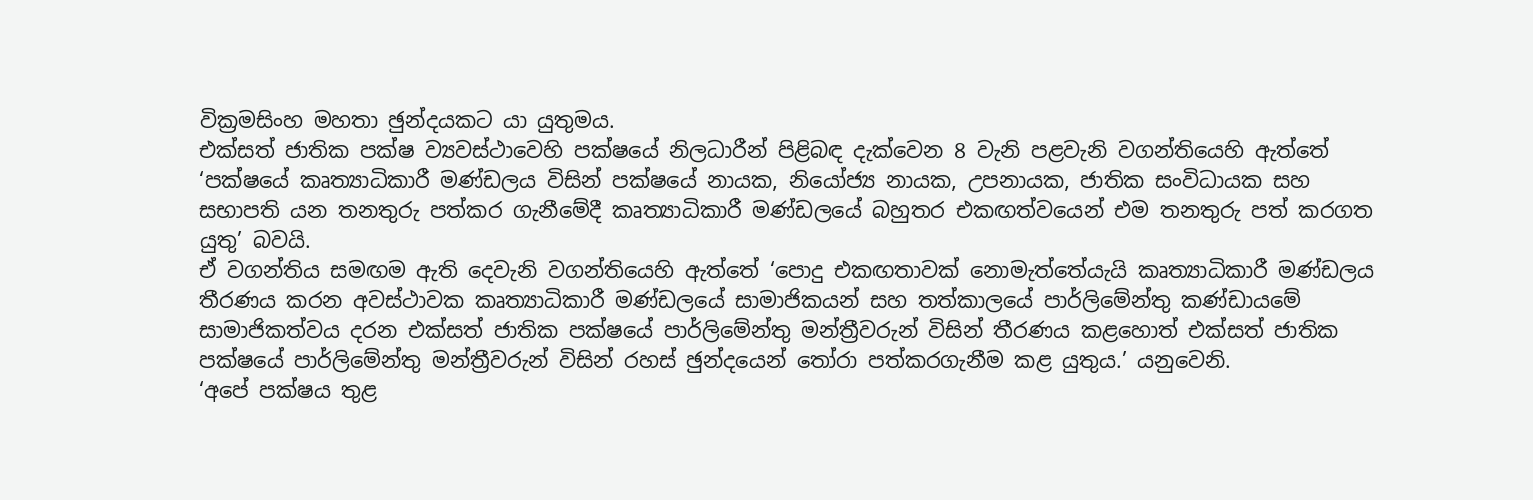වික්‍රමසිංහ මහතා ඡුන්දයකට යා යුතුමය.
එක්සත් ජාතික පක්ෂ ව්‍යවස්ථාවෙහි පක්ෂයේ නිලධාරීන් පිළිබඳ දැක්වෙන 8 වැනි පළවැනි වගන්තියෙහි ඇත්තේ ‘පක්ෂයේ කෘත්‍යාධිකාරී මණ්ඩලය විසින් පක්ෂයේ නායක, නියෝජ්‍ය නායක, උපනායක, ජාතික සංවිධායක සහ සභාපති යන තනතුරු පත්කර ගැනීමේදී කෘත්‍යාධිකාරී මණ්ඩලයේ බහුතර එකඟත්වයෙන් එම තනතුරු පත් කරගත යුතු’ බවයි.
ඒ වගන්තිය සමඟම ඇති දෙවැනි වගන්තියෙහි ඇත්තේ ‘පොදු එකඟතාවක් නොමැත්තේයැයි කෘත්‍යාධිකාරී මණ්ඩලය තීරණය කරන අවස්ථාවක කෘත්‍යාධිකාරී මණ්ඩලයේ සාමාජිකයන් සහ තත්කාලයේ පාර්ලිමේන්තු කණ්ඩායමේ සාමාජිකත්වය දරන එක්සත් ජාතික පක්ෂයේ පාර්ලිමේන්තු මන්ත්‍රීවරුන් විසින් තීරණය කළහොත් එක්සත් ජාතික පක්ෂයේ පාර්ලිමේන්තු මන්ත්‍රීවරුන් විසින් රහස් ඡුන්දයෙන් තෝරා පත්කරගැනීම කළ යුතුය.’ යනුවෙනි.
‘අපේ පක්ෂය තුළ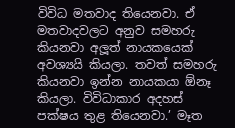විවිධ මතවාද තියෙනවා. ඒ මතවාදවලට අනුව සමහරු කියනවා අලූ‍ත් නායකයෙක් අවශ්‍යයි කියලා. තවත් සමහරු කියනවා ඉන්න නායකයා ඕනෑ කියලා. විවිධාකාර අදහස් පක්ෂය තුළ තියෙනවා.’ මෑත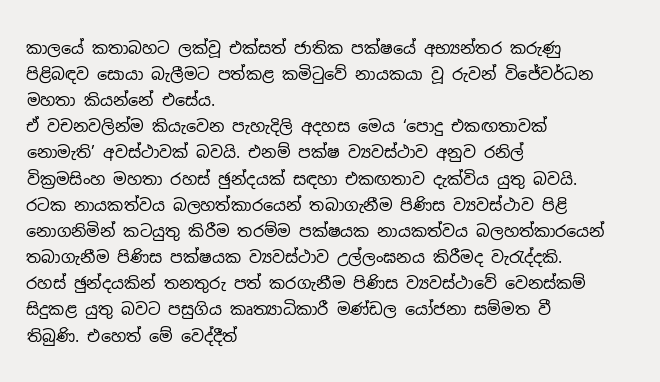කාලයේ කතාබහට ලක්වූ එක්සත් ජාතික පක්ෂයේ අභ්‍යන්තර කරුණු පිළිබඳව සොයා බැලීමට පත්කළ කමිටුවේ නායකයා වූ රුවන් විජේවර්ධන මහතා කියන්නේ එසේය.
ඒ වචනවලින්ම කියැවෙන පැහැදිලි අදහස මෙය ‘පොදු එකඟතාවක් නොමැති’ අවස්ථාවක් බවයි. එනම් පක්ෂ ව්‍යවස්ථාව අනුව රනිල් වික්‍රමසිංහ මහතා රහස් ඡුන්දයක් සඳහා එකඟතාව දැක්විය යුතු බවයි. රටක නායකත්වය බලහත්කාරයෙන් තබාගැනීම පිණිස ව්‍යවස්ථාව පිළි නොගනිමින් කටයුතු කිරීම තරම්ම පක්ෂයක නායකත්වය බලහත්කාරයෙන් තබාගැනීම පිණිස පක්ෂයක ව්‍යවස්ථාව උල්ලංඝනය කිරීමද වැරැද්දකි.
රහස් ඡුන්දයකින් තනතුරු පත් කරගැනීම පිණිස ව්‍යවස්ථාවේ වෙනස්කම් සිදුකළ යුතු බවට පසුගිය කෘත්‍යාධිකාරී මණ්ඩල යෝජනා සම්මත වී තිබුණි. එහෙත් මේ වෙද්දීත්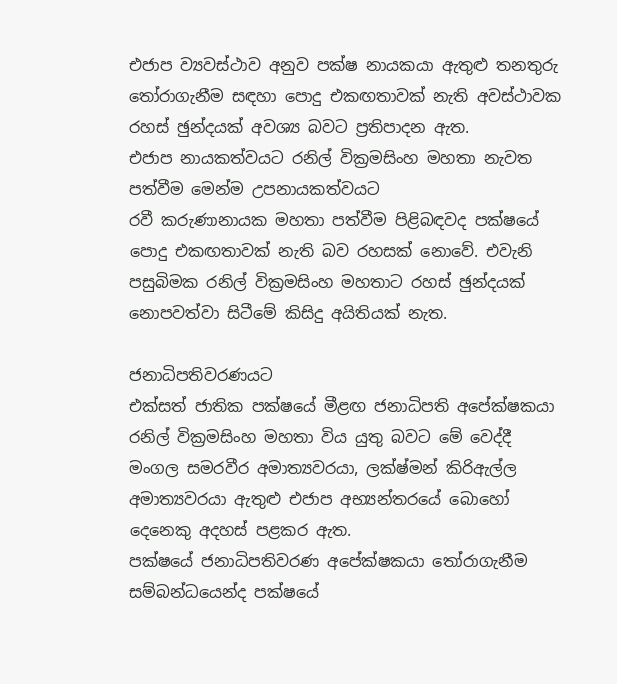එජාප ව්‍යවස්ථාව අනුව පක්ෂ නායකයා ඇතුළු තනතුරු තෝරාගැනීම සඳහා පොදු එකඟතාවක් නැති අවස්ථාවක රහස් ඡුන්දයක් අවශ්‍ය බවට ප්‍රතිපාදන ඇත.
එජාප නායකත්වයට රනිල් වික්‍රමසිංහ මහතා නැවත පත්වීම මෙන්ම උපනායකත්වයට
රවී කරුණානායක මහතා පත්වීම පිළිබඳවද පක්ෂයේ පොදු එකඟතාවක් නැති බව රහසක් නොවේ. එවැනි පසුබිමක රනිල් වික්‍රමසිංහ මහතාට රහස් ඡුන්දයක් නොපවත්වා සිටීමේ කිසිදු අයිතියක් නැත.

ජනාධිපතිවරණයට
එක්සත් ජාතික පක්ෂයේ මීළඟ ජනාධිපති අපේක්ෂකයා රනිල් වික්‍රමසිංහ මහතා විය යුතු බවට මේ වෙද්දී මංගල සමරවීර අමාත්‍යවරයා, ලක්ෂ්මන් කිරිඇල්ල අමාත්‍යවරයා ඇතුළු එජාප අභ්‍යන්තරයේ බොහෝ දෙනෙකු අදහස් පළකර ඇත.
පක්ෂයේ ජනාධිපතිවරණ අපේක්ෂකයා තෝරාගැනීම සම්බන්ධයෙන්ද පක්ෂයේ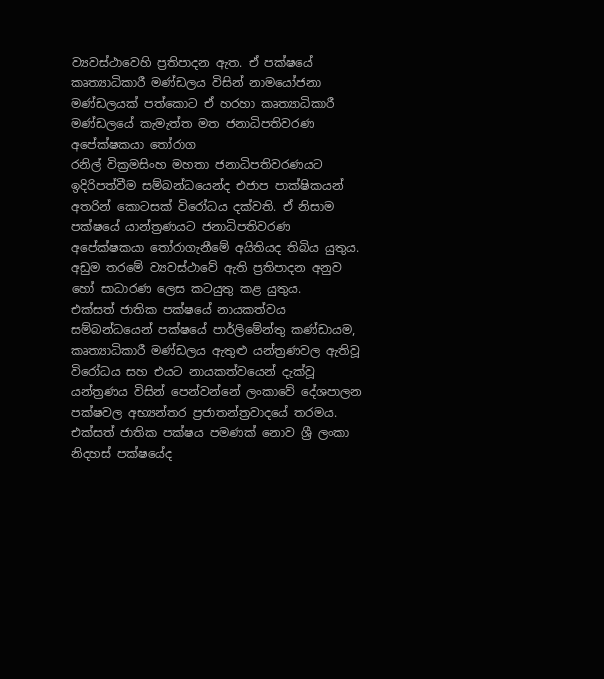ව්‍යවස්ථාවෙහි ප්‍රතිපාදන ඇත. ඒ පක්ෂයේ කෘත්‍යාධිකාරී මණ්ඩලය විසින් නාමයෝජනා මණ්ඩලයක් පත්කොට ඒ හරහා කෘත්‍යාධිකාරී මණ්ඩලයේ කැමැත්ත මත ජනාධිපතිවරණ අපේක්ෂකයා තෝරාග
රනිල් වික්‍රමසිංහ මහතා ජනාධිපතිවරණයට ඉදිරිපත්වීම සම්බන්ධයෙන්ද එජාප පාක්ෂිකයන් අතරින් කොටසක් විරෝධය දක්වති. ඒ නිසාම පක්ෂයේ යාන්ත්‍රණයට ජනාධිපතිවරණ අපේක්ෂකයා තෝරාගැනීමේ අයිතියද තිබිය යුතුය. අඩුම තරමේ ව්‍යවස්ථාවේ ඇති ප්‍රතිපාදන අනුව හෝ සාධාරණ ලෙස කටයුතු කළ යුතුය.
එක්සත් ජාතික පක්ෂයේ නායකත්වය සම්බන්ධයෙන් පක්ෂයේ පාර්ලිමේන්තු කණ්ඩායම, කෘත්‍යාධිකාරී මණ්ඩලය ඇතුළු යන්ත්‍රණවල ඇතිවූ විරෝධය සහ එයට නායකත්වයෙන් දැක්වූ යන්ත්‍රණය විසින් පෙන්වන්නේ ලංකාවේ දේශපාලන පක්ෂවල අභ්‍යන්තර ප්‍රජාතන්ත්‍රවාදයේ තරමය.
එක්සත් ජාතික පක්ෂය පමණක් නොව ශ්‍රී ලංකා නිදහස් පක්ෂයේද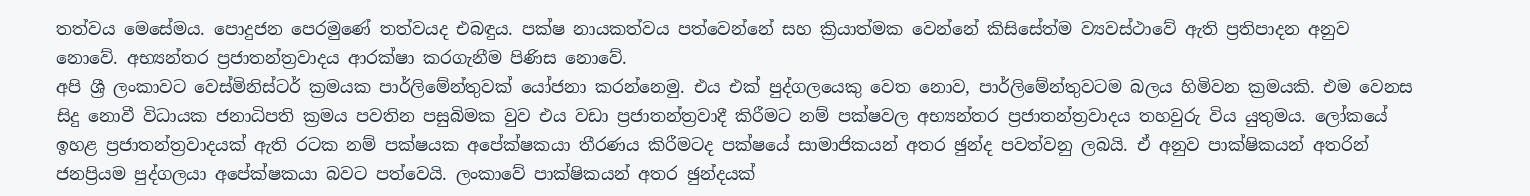තත්වය මෙසේමය. පොදුජන පෙරමුණේ තත්වයද එබඳුය. පක්ෂ නායකත්වය පත්වෙන්නේ සහ ක්‍රියාත්මක වෙන්නේ කිසිසේත්ම ව්‍යවස්ථාවේ ඇති ප්‍රතිපාදන අනුව නොවේ. අභ්‍යන්තර ප්‍රජාතන්ත්‍රවාදය ආරක්ෂා කරගැනීම පිණිස නොවේ.
අපි ශ්‍රී ලංකාවට වෙස්මිනිස්ටර් ක්‍රමයක පාර්ලිමේන්තුවක් යෝජනා කරන්නෙමු. එය එක් පුද්ගලයෙකු වෙත නොව, පාර්ලිමේන්තුවටම බලය හිමිවන ක්‍රමයකි. එම වෙනස සිදු නොවී විධායක ජනාධිපති ක්‍රමය පවතින පසුබිමක වුව එය වඩා ප්‍රජාතන්ත්‍රවාදී කිරීමට නම් පක්ෂවල අභ්‍යන්තර ප්‍රජාතන්ත්‍රවාදය තහවුරු විය යුතුමය. ලෝකයේ ඉහළ ප්‍රජාතන්ත්‍රවාදයක් ඇති රටක නම් පක්ෂයක අපේක්ෂකයා තීරණය කිරීමටද පක්ෂයේ සාමාජිකයන් අතර ඡුන්ද පවත්වනු ලබයි. ඒ අනුව පාක්ෂිකයන් අතරින් ජනප්‍රියම පුද්ගලයා අපේක්ෂකයා බවට පත්වෙයි. ලංකාවේ පාක්ෂිකයන් අතර ඡුන්දයක්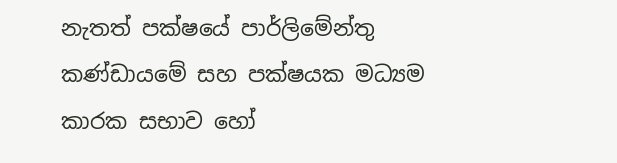නැතත් පක්ෂයේ පාර්ලිමේන්තු කණ්ඩායමේ සහ පක්ෂයක මධ්‍යම කාරක සභාව හෝ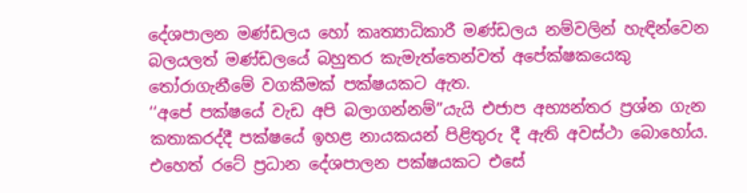දේශපාලන මණ්ඩලය හෝ කෘත්‍යාධිකාරී මණ්ඩලය නම්වලින් හැඳින්වෙන බලයලත් මණ්ඩලයේ බහුතර කැමැත්තෙන්වත් අපේක්ෂකයෙකු තෝරාගැනීමේ වගකීමක් පක්ෂයකට ඇත.
‘‘අපේ පක්ෂයේ වැඩ අපි බලාගන්නම්’’යැයි එජාප අභ්‍යන්තර ප්‍රශ්න ගැන කතාකරද්දී පක්ෂයේ ඉහළ නායකයන් පිළිතුරු දී ඇති අවස්ථා බොහෝය. එහෙත් රටේ ප්‍රධාන දේශපාලන පක්ෂයකට එසේ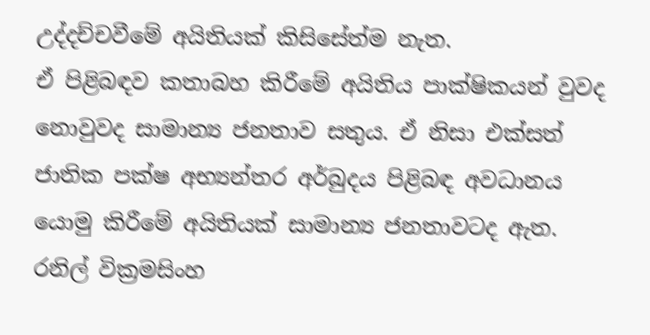උද්දච්චවීමේ අයිතියක් කිසිසේත්ම නැත.
ඒ පිළිබඳව කතාබහ කිරීමේ අයිතිය පාක්ෂිකයන් වුවද නොවුවද සාමාන්‍ය ජනතාව සතුය. ඒ නිසා එක්සත් ජාතික පක්ෂ අභ්‍යන්තර අර්බුදය පිළිබඳ අවධානය යොමු කිරීමේ අයිතියක් සාමාන්‍ය ජනතාවටද ඇත. රනිල් වික්‍රමසිංහ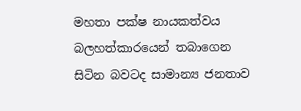මහතා පක්ෂ නායකත්වය බලහත්කාරයෙන් තබාගෙන සිටින බවටද සාමාන්‍ය ජනතාව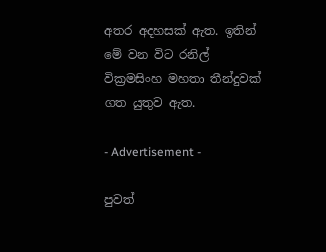අතර අදහසක් ඇත. ඉතින් මේ වන විට රනිල් වික්‍රමසිංහ මහතා තීන්දුවක් ගත යුතුව ඇත.

- Advertisement -

පුවත්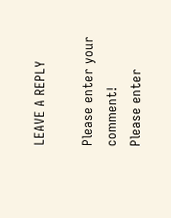LEAVE A REPLY

Please enter your comment!
Please enter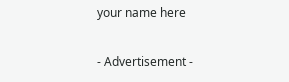your name here

- Advertisement -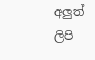අලුත් ලිපි